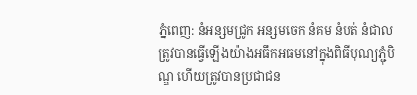ភ្នំពេញ: នំអន្សមជ្រូក អន្សមចេក នំគម នំបត់ នំជាល ត្រូវបានធ្វើឡើងយ៉ាងអធឹកអធមនៅក្នុងពិធីបុណ្យភ្ជុំបិណ្ឌ ហើយត្រូវបានប្រជាជន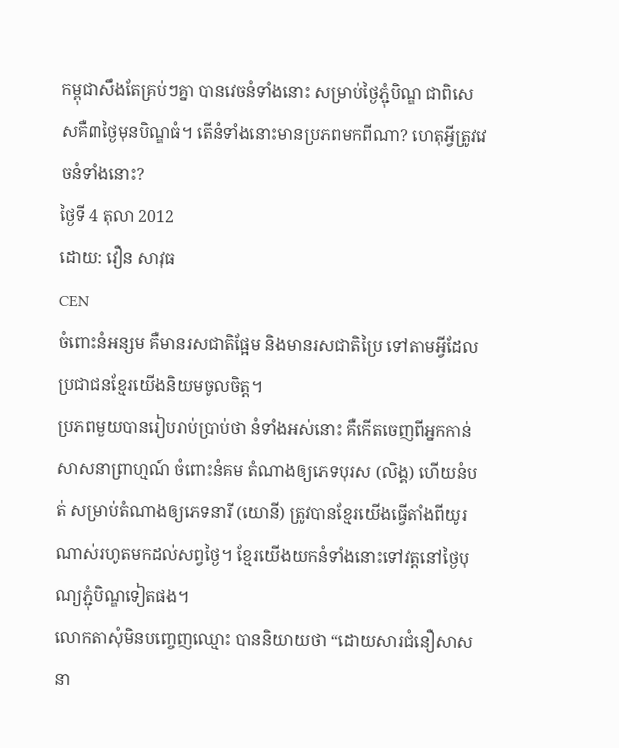កម្ពុជាសឹងតែគ្រប់ៗគ្នា បានវេចនំទាំងនោះ សម្រាប់ថ្ងៃភ្ជុំបិណ្ឌ ជាពិសេសគឺ៣ថ្ងៃមុនបិណ្ឌធំ។ តើនំទាំងនោះមានប្រភពមកពីណា? ហេតុអ្វីត្រូវវេចនំទាំងនោះ?
ថ្ងៃទី 4 តុលា 2012
ដោយ: វឿន សាវុធ
CEN
ចំពោះនំអន្សម គឺមានរសជាតិផ្អែម និងមានរសជាតិប្រៃ ទៅតាមអ្វីដែលប្រជាជនខ្មែរយើងនិយមចូលចិត្ត។
ប្រភពមួយបានរៀបរាប់ប្រាប់ថា នំទាំងអស់នោះ គឺកើតចេញពីអ្នកកាន់សាសនាព្រាហ្មណ៍ ចំពោះនំគម តំណាងឲ្យភេទបុរស (លិង្គ) ហើយនំបត់ សម្រាប់តំណាងឲ្យភេទនារី (យោនី) ត្រូវបានខ្មែរយើងធ្វើតាំងពីយូរណាស់រហូតមកដល់សព្វថ្ងៃ។ ខ្មែរយើងយកនំទាំងនោះទៅវត្តនៅថ្ងៃបុណ្យភ្ជុំបិណ្ឌទៀតផង។
លោកតាសុំមិនបញ្ចេញឈ្មោះ បាននិយាយថា “ដោយសារជំនឿសាសនា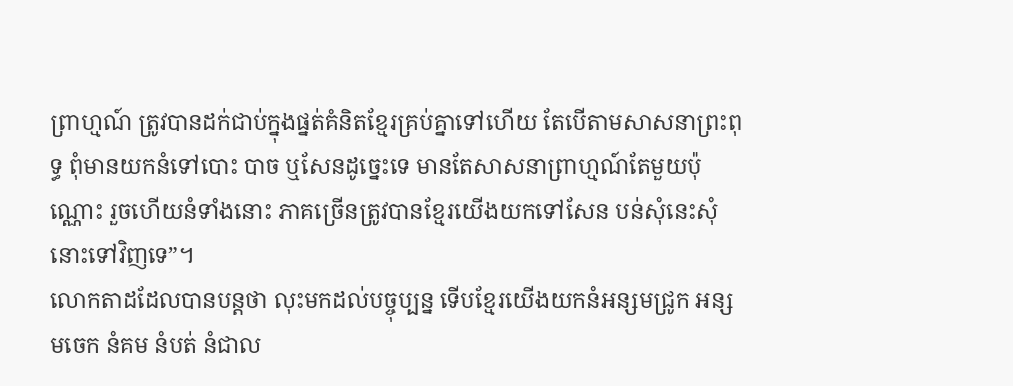ព្រាហ្មណ៍ ត្រូវបានដក់ជាប់ក្នុងផ្នត់គំនិតខ្មែរគ្រប់គ្នាទៅហើយ តែបើតាមសាសនាព្រះពុទ្ធ ពុំមានយកនំទៅបោះ បាច ឬសែនដូច្នេះទេ មានតែសាសនាព្រាហ្មណ៍តែមួយប៉ុណ្ណោះ រួចហើយនំទាំងនោះ ភាគច្រើនត្រូវបានខ្មែរយើងយកទៅសែន បន់សុំនេះសុំនោះទៅវិញទេ”។
លោកតាដដែលបានបន្តថា លុះមកដល់បច្ចុប្បន្ន ទើបខ្មែរយើងយកនំអន្សមជ្រូក អន្សមចេក នំគម នំបត់ នំជាល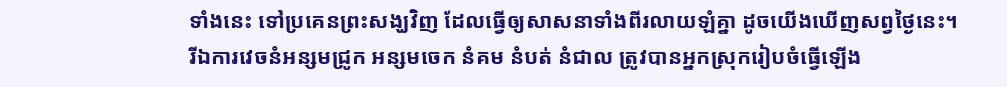ទាំងនេះ ទៅប្រគេនព្រះសង្ឃវិញ ដែលធ្វើឲ្យសាសនាទាំងពីរលាយឡំគ្នា ដូចយើងឃើញសព្វថ្ងៃនេះ។ រីឯការវេចនំអន្សមជ្រូក អន្សមចេក នំគម នំបត់ នំជាល ត្រូវបានអ្នកស្រុករៀបចំធ្វើឡើង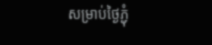សម្រាប់ថ្ងៃភ្ជុំ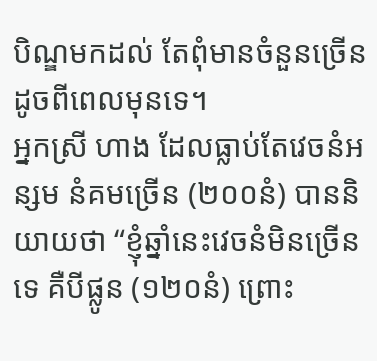បិណ្ឌមកដល់ តែពុំមានចំនួនច្រើនដូចពីពេលមុនទេ។
អ្នកស្រី ហាង ដែលធ្លាប់តែវេចនំអន្សម នំគមច្រើន (២០០នំ) បាននិយាយថា “ខ្ញុំឆ្នាំនេះវេចនំមិនច្រើនទេ គឺបីផ្លូន (១២០នំ) ព្រោះ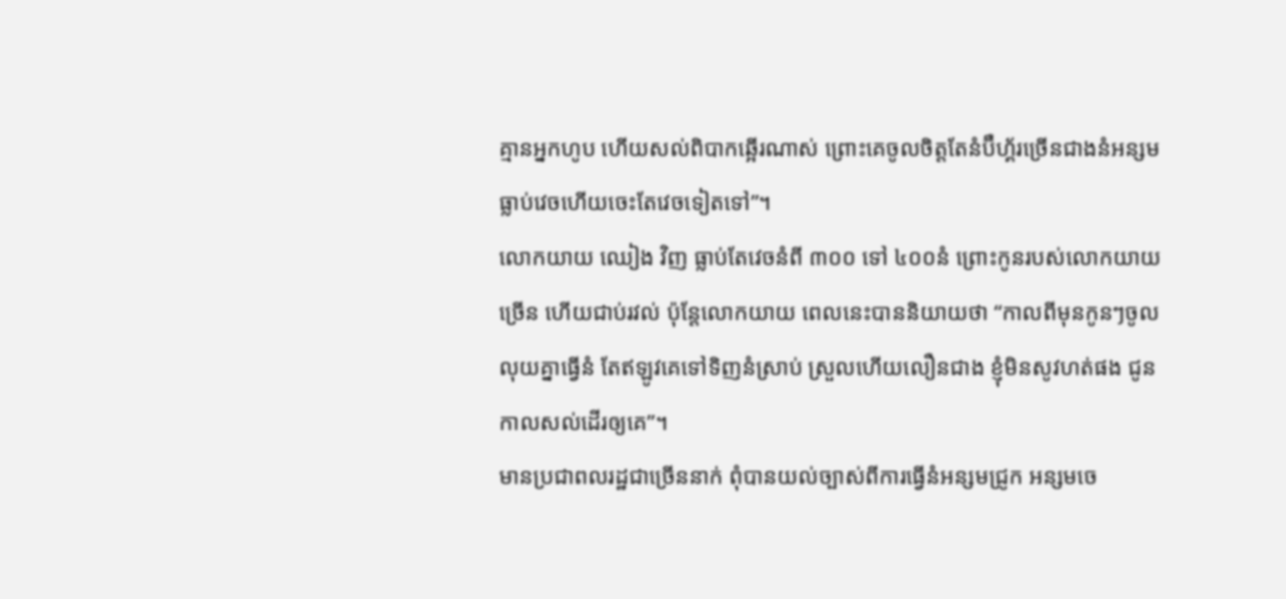គ្មានអ្នកហូប ហើយសល់ពិបាកឆ្អើរណាស់ ព្រោះគេចូលចិត្តតែនំប៊ឺហ្គ័រច្រើនជាងនំអន្សម ធ្លាប់វេចហើយចេះតែវេចទៀតទៅ”។
លោកយាយ ឈៀង វិញ ធ្លាប់តែវេចនំពី ៣០០ ទៅ ៤០០នំ ព្រោះកូនរបស់លោកយាយច្រើន ហើយជាប់រវល់ ប៉ុន្តែលោកយាយ ពេលនេះបាននិយាយថា “កាលពីមុនកូនៗចូលលុយគ្នាធ្វើនំ តែឥឡូវគេទៅទិញនំស្រាប់ ស្រួលហើយលឿនជាង ខ្ញុំមិនសូវហត់ផង ជូនកាលសល់ដើរឲ្យគេ”។
មានប្រជាពលរដ្ឋជាច្រើននាក់ ពុំបានយល់ច្បាស់ពីការធ្វើនំអន្សមជ្រូក អន្សមចេ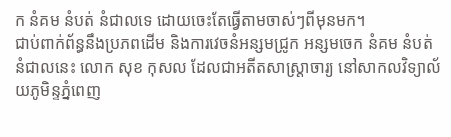ក នំគម នំបត់ នំជាលទេ ដោយចេះតែធ្វើតាមចាស់ៗពីមុនមក។
ជាប់ពាក់ព័ន្ធនឹងប្រភពដើម និងការវេចនំអន្សមជ្រូក អន្សមចេក នំគម នំបត់ នំជាលនេះ លោក សុខ កុសល ដែលជាអតីតសាស្ត្រាចារ្យ នៅសាកលវិទ្យាល័យភូមិន្ទភ្នំពេញ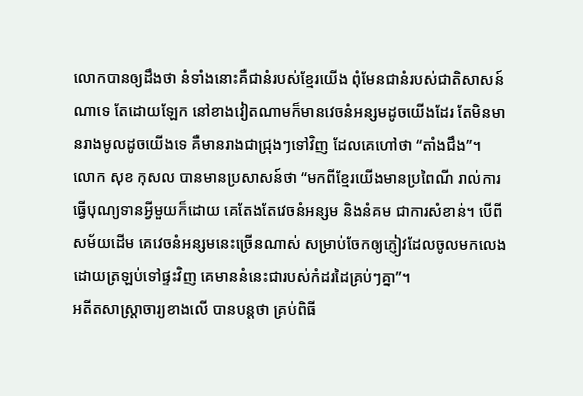លោកបានឲ្យដឹងថា នំទាំងនោះគឺជានំរបស់ខ្មែរយើង ពុំមែនជានំរបស់ជាតិសាសន៍ណាទេ តែដោយឡែក នៅខាងវៀតណាមក៏មានវេចនំអន្សមដូចយើងដែរ តែមិនមានរាងមូលដូចយើងទេ គឺមានរាងជាជ្រុងៗទៅវិញ ដែលគេហៅថា “តាំងជឹង”។
លោក សុខ កុសល បានមានប្រសាសន៍ថា “មកពីខ្មែរយើងមានប្រពៃណី រាល់ការធ្វើបុណ្យទានអ្វីមួយក៏ដោយ គេតែងតែវេចនំអន្សម និងនំគម ជាការសំខាន់។ បើពីសម័យដើម គេវេចនំអន្សមនេះច្រើនណាស់ សម្រាប់ចែកឲ្យភ្ញៀវដែលចូលមកលេង ដោយត្រឡប់ទៅផ្ទះវិញ គេមាននំនេះជារបស់កំដរដៃគ្រប់ៗគ្នា”។
អតីតសាស្ត្រាចារ្យខាងលើ បានបន្តថា គ្រប់ពិធី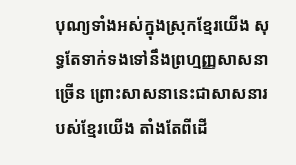បុណ្យទាំងអស់ក្នុងស្រុកខ្មែរយើង សុទ្ធតែទាក់ទងទៅនឹងព្រហ្មញ្ញសាសនាច្រើន ព្រោះសាសនានេះជាសាសនារបស់ខ្មែរយើង តាំងតែពីដើ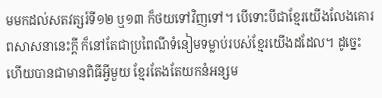មមកដល់សតវត្សរ៍ទី១២ ឬ១៣ ក៏ថយទៅវិញទៅ។ បើទោះបីជាខ្មែរយើងលែងគោរពសាសនានេះក្តី ក៏នៅតែជាប្រពៃណីទំនៀមទម្លាប់របស់ខ្មែរយើងដដែល។ ដូច្នេះហើយបានជាមានពិធីអី្វមួយ ខ្មែរតែងតែយកនំអន្សម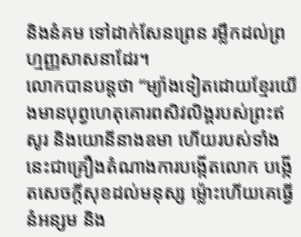និងនំគម ទៅដាក់សែនព្រេន រម្លឹកដល់ព្រហ្មញ្ញសាសនាដែរ។
លោកបានបន្តថា “ម្យ៉ាងទៀតដោយខ្មែរយើងមានបុព្វហេតុគោរពសិវលិង្គរបស់ព្រះឥសូរ និងយោនីនាងឧមា ហើយរបស់ទាំងនេះជាគ្រឿងតំណាងការបង្កើតលោក បង្កើតសេចក្តីសុខដល់មនុស្ស ម្ល៉ោះហើយគេធ្វើនំអន្សម និង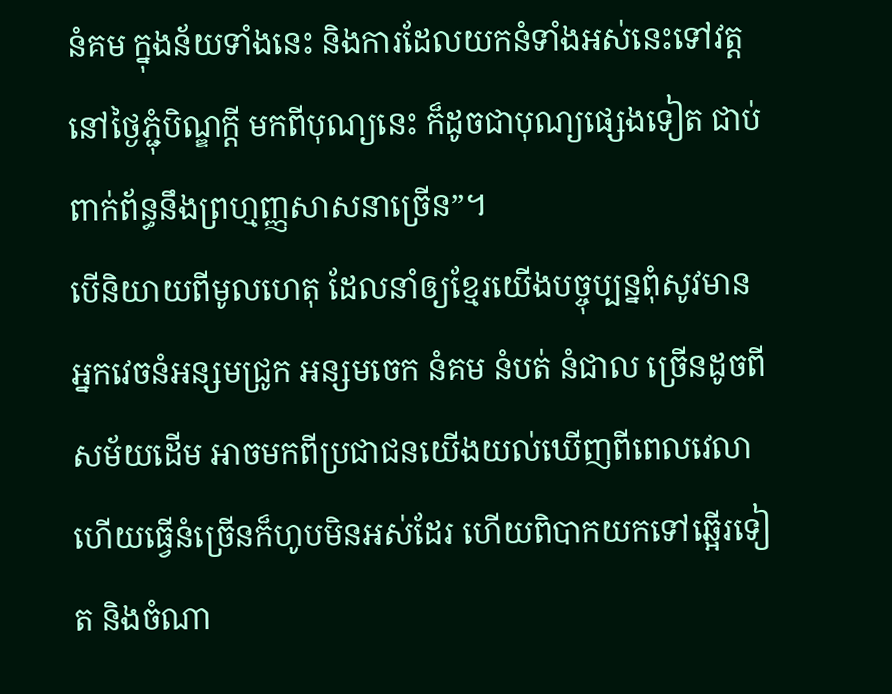នំគម ក្នុងន័យទាំងនេះ និងការដែលយកនំទាំងអស់នេះទៅវត្តនៅថ្ងៃភ្ជុំបិណ្ឌក្តី មកពីបុណ្យនេះ ក៏ដូចជាបុណ្យផ្សេងទៀត ជាប់ពាក់ព័ន្ធនឹងព្រហ្មញ្ញសាសនាច្រើន”។
បើនិយាយពីមូលហេតុ ដែលនាំឲ្យខ្មែរយើងបច្ចុប្បន្នពុំសូវមានអ្នកវេចនំអន្សមជ្រូក អន្សមចេក នំគម នំបត់ នំជាល ច្រើនដូចពីសម័យដើម អាចមកពីប្រជាជនយើងយល់ឃើញពីពេលវេលា ហើយធ្វើនំច្រើនក៏ហូបមិនអស់ដែរ ហើយពិបាកយកទៅឆ្អើរទៀត និងចំណា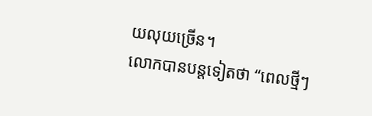យលុយច្រើន។
លោកបានបន្តទៀតថា “ពេលថ្មីៗ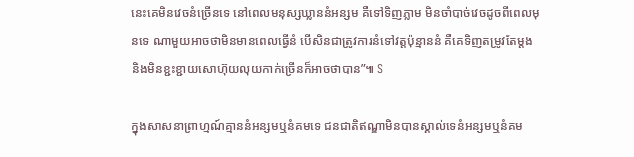នេះគេមិនវេចនំច្រើនទេ នៅពេលមនុស្សឃ្លាននំអន្សម គឺទៅទិញភ្លាម មិនចាំបាច់វេចដូចពីពេលមុនទេ ណាមួយអាចថាមិនមានពេលធ្វើនំ បើសិនជាត្រូវការនំទៅវត្តប៉ុន្មាននំ គឺគេទិញតម្រូវតែម្តង និងមិនខ្ជះខ្ជាយសោហ៊ុយលុយកាក់ច្រើនក៏អាចថាបាន”៕ S

ក្នុងសាសនាព្រាហ្មណ៍គ្មាននំអន្សមឬនំគមទេ ជនជាតិឥណ្ឌាមិនបានស្គាល់ទេនំអន្សមឬនំគម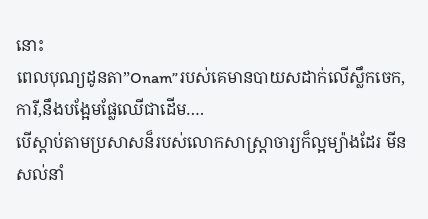នោះ
ពេលបុណ្យដូនតា”Onam”របស់គេមានបាយសដាក់លើស្លឹកចេក, ការី,នឹងបង្អែមផ្លែឈើជាដើម….
បើស្ដាប់តាមប្រសាសន៏របស់លោកសាស្រ្តាចារ្យក៏ល្អម្យ៉ាងដែរ មីនសល់នាំ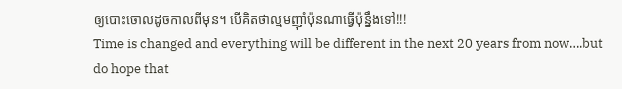ឲ្យបោះចោលដូចកាលពីមុន។ បើគិតថាល្មមញ៉ាំប៉ុនណាធ្វើប៉ុន្នឹងទៅ!!!
Time is changed and everything will be different in the next 20 years from now….but do hope that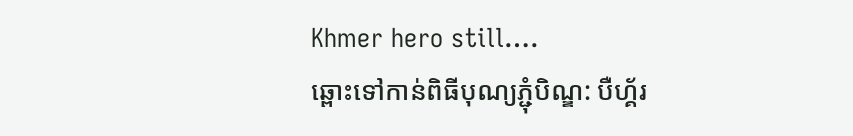Khmer hero still….
ឆ្ពោះទៅកាន់ពិធីបុណ្យភ្ជុំបិណ្ឌ: បឺហ្គ័រ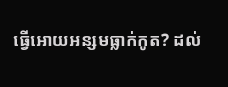ធ្វើអោយអន្សមធ្លាក់កូត? ដល់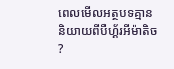ពេលមើលអត្ថបទគ្មាននិយាយពីបឺហ្គ័រអីម៉ាតិច ?